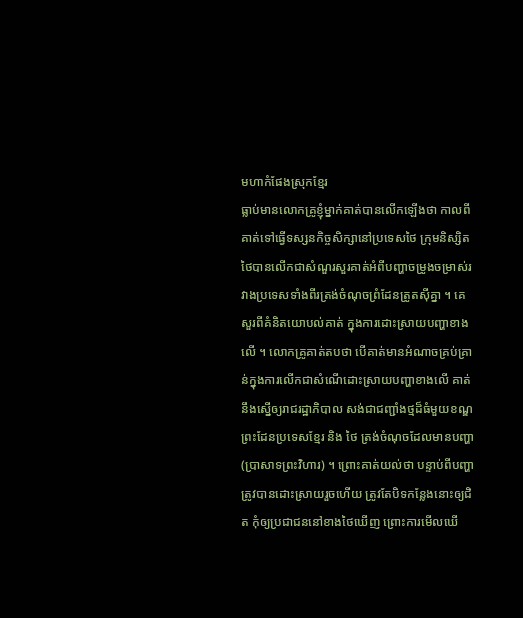មហាកំផែងស្រុកខ្មែរ
ធ្លាប់មានលោកគ្រូខ្ញុំម្នាក់គាត់បានលើកឡើងថា កាលពីគាត់ទៅធ្វើទស្សនកិច្ចសិក្សានៅប្រទេសថៃ ក្រុមនិស្សិតថៃបានលើកជាសំណួរសួរគាត់អំពីបញ្ហាចម្រូងចម្រាស់រវាងប្រទេសទាំងពីរត្រង់ចំណុចព្រំដែនត្រូតស៊ីគ្នា ។ គេសួរពីគំនិតយោបល់គាត់ ក្នុងការដោះស្រាយបញ្ហាខាងលើ ។ លោកគ្រូគាត់តបថា បើគាត់មានអំណាចគ្រប់គ្រាន់ក្នុងការលើកជាសំណើដោះស្រាយបញ្ហាខាងលើ គាត់នឹងស្នើឲ្យរាជរដ្ឋាភិបាល សង់ជាជញ្ជាំងថ្មដ៏ធំមួយខណ្ឌព្រះដែនប្រទេសខ្មែរ និង ថៃ ត្រង់ចំណុចដែលមានបញ្ហា (ប្រាសាទព្រះវិហារ) ។ ព្រោះគាត់យល់ថា បន្ទាប់ពីបញ្ហាត្រូវបានដោះស្រាយរួចហើយ ត្រូវតែបិទកន្លែងនោះឲ្យជិត កុំឲ្យប្រជាជននៅខាងថៃឃើញ ព្រោះការមើលឃើ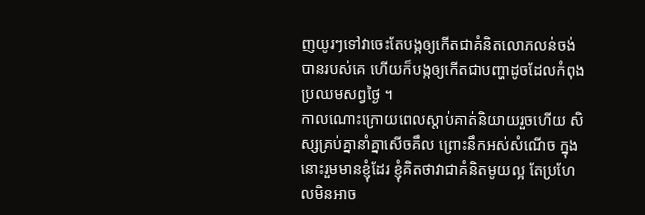ញយូរៗទៅវាចេះតែបង្កឲ្យកើតជាគំនិតលោភលន់ចង់បានរបស់គេ ហើយក៏បង្កឲ្យកើតជាបញ្ហាដូចដែលកំពុងប្រឈមសព្វថ្ងៃ ។
កាលណោះក្រោយពេលស្តាប់គាត់និយាយរួចហើយ សិស្សគ្រប់គ្នានាំគ្នាសើចគឹល ព្រោះនឹកអស់សំណើច ក្នុងនោះរួមមានខ្ញុំដែរ ខ្ញុំគិតថាវាជាគំនិតមូយល្អ តែប្រហែលមិនអាច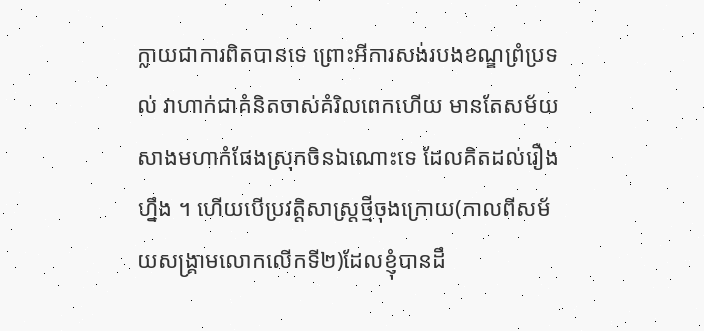ក្លាយជាការពិតបានទេ ព្រោះអីការសង់របងខណ្ឌព្រំប្រទល់ វាហាក់ជាគំនិតចាស់គំរិលពេកហើយ មានតែសម័យសាងមហាកំផែងស្រុកចិនឯណោះទេ ដែលគិតដល់រឿងហ្នឹង ។ ហើយបើប្រវត្តិសាស្ត្រថ្មីចុងក្រោយ(កាលពីសម័យសង្គ្រាមលោកលើកទី២)ដែលខ្ញុំបានដឹ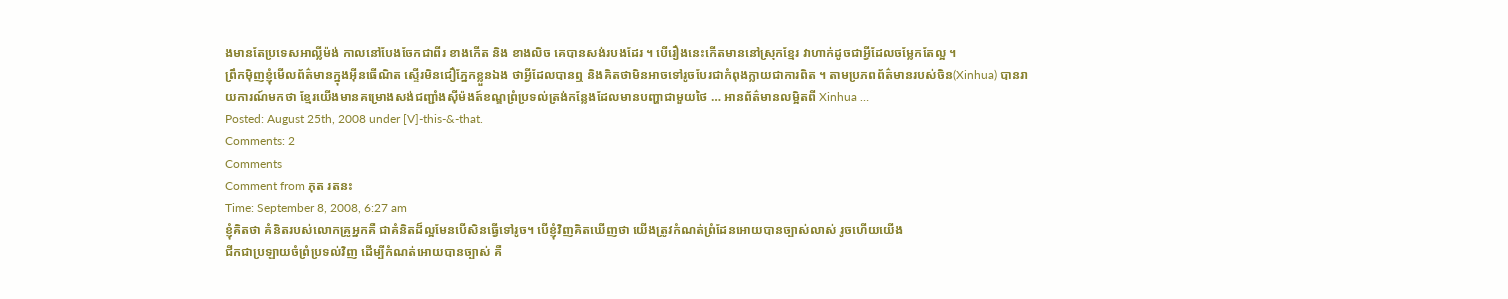ងមានតែប្រទេសអាល្លីម៉ង់ កាលនៅបែងចែកជាពីរ ខាងកើត និង ខាងលិច គេបានសង់របងដែរ ។ បើរឿងនេះកើតមាននៅស្រុកខ្មែរ វាហាក់ដូចជាអ្វីដែលចម្លែកតែល្អ ។
ព្រឹកម៉ិញខ្ញុំមើលព័ត៌មានក្នុងអ៊ីនធើណិត ស្ទើរមិនជឿភ្នែកខ្លួនឯង ថាអ្វីដែលបានឮ និងគិតថាមិនអាចទៅរូចបែរជាកំពុងក្លាយជាការពិត ។ តាមប្រភពព័ត៌មានរបស់ចិន(Xinhua) បានរាយការណ៍មកថា ខ្មែរយើងមានគម្រោងសង់ជញ្ជាំងស៊ីម៉ងត៍ខណ្ឌព្រំប្រទល់ត្រង់កន្លែងដែលមានបញ្ហាជាមួយថៃ … អានព័ត៌មានលម្អិតពី Xinhua …
Posted: August 25th, 2008 under [V]-this-&-that.
Comments: 2
Comments
Comment from ភុត រតនះ
Time: September 8, 2008, 6:27 am
ខ្ញុំគិតថា គំនិតរបស់លោកគ្រូអ្នកគឺ ជាគំនិតដ៏ល្អមែនបើសិនធ្វើទៅរូច។ បើខ្ញុំវិញគិតឃើញថា យើងត្រូវកំណត់ព្រំដែនអោយបានច្បាស់លាស់ រូចហើយយើង
ជីកជាប្រឡាយចំព្រំប្រទល់វិញ ដើម្បីកំណត់អោយបានច្បាស់ គឺ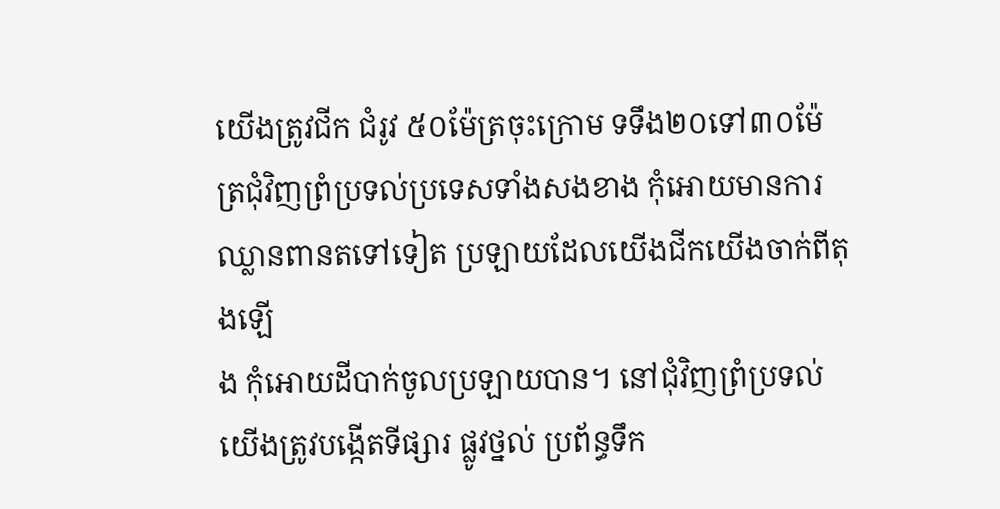យើងត្រូវជីក ជំរូវ ៥០ម៉ែត្រចុះក្រោម ទទឹង២០ទៅ៣០ម៉ែត្រជុំវិញព្រំប្រទល់ប្រទេសទាំងសងខាង កុំអោយមានការឈ្លានពានតទៅទៀត ប្រឡាយដែលយើងជីកយើងចាក់ពីតុងឡើ
ង កុំអោយដីបាក់ចូលប្រឡាយបាន។ នៅជុំវិញព្រំប្រទល់ យើងត្រូវបង្កើតទីផ្សារ ផ្លូវថ្នល់ ប្រព័ន្ធទឹក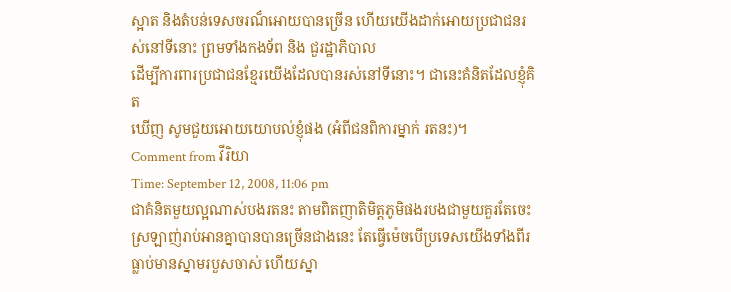ស្អាត និងតំបន់ទេសចរណ៏អោយបានច្រើន ហើយយើងដាក់អោយប្រជាជនរស់នៅទីនោះ ព្រមទាំងកងទ័ព និង ជួរដ្ឋាភិបាល
ដើម្បីការពារប្រជាជនខ្មែរយើងដែលបានរស់នៅទីនោះ។ ជានេះគំនិតដែលខ្ញុំគិត
ឃើញ សូមជួយអោយយោបល់ខ្ញុំផង (អំពីជនពិការម្នាក់ រតនះ)។
Comment from វីរិយា
Time: September 12, 2008, 11:06 pm
ជាគំនិតមួយល្អណាស់បងរតនះ តាមពិតញាតិមិត្តភូមិផងរបងជាមួយគួរតែចេះស្រឡាញ់រាប់អានគ្នាបានបានច្រើនជាងនេះ តែធ្វើម៉េចបើប្រទេសយើងទាំងពីរធ្លាប់មានស្នាមរបួសចាស់ ហើយស្នា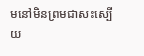មនៅមិនព្រមជាសះស្បើយ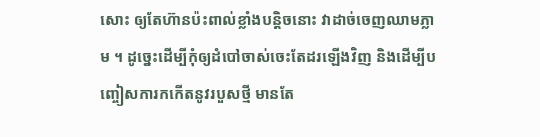សោះ ឲ្យតែហ៊ានប៉ះពាល់ខ្លាំងបន្តិចនោះ វាដាច់ចេញឈាមភ្លាម ។ ដូច្នេះដើម្បីកុំឲ្យដំបៅចាស់ចេះតែដរឡើងវិញ និងដើម្បីបញ្ចៀសការកកើតនូវរបួសថ្មី មានតែ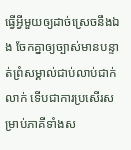ធ្វើអ្វីមួយឲ្យដាច់ស្រេចនឹងឯង ចែកគ្នាឲ្យច្បាស់មានបន្ទាត់ព្រំសម្គាល់ជាប់លាប់ជាក់លាក់ ទើបជាការប្រសើរសម្រាប់ភាគីទាំងស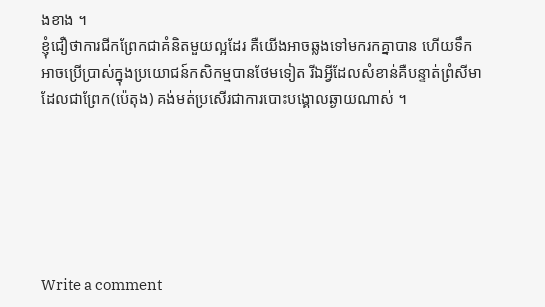ងខាង ។
ខ្ញុំជឿថាការជីកព្រែកជាគំនិតមួយល្អដែរ គឺយើងអាចឆ្លងទៅមករកគ្នាបាន ហើយទឹកអាចប្រើប្រាស់ក្នុងប្រយោជន៍កសិកម្មបានថែមទៀត រីឯអ្វីដែលសំខាន់គឺបន្ទាត់ព្រំសីមាដែលជាព្រែក(ប៉េតុង) គង់មត់ប្រសើរជាការបោះបង្គោលឆ្ងាយណាស់ ។






Write a comment